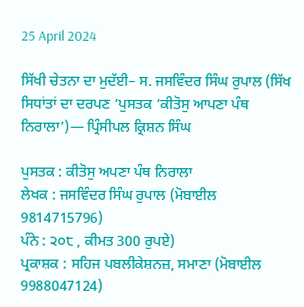25 April 2024

ਸਿੱਖੀ ਚੇਤਨਾ ਦਾ ਮੁਦੱਈ– ਸ. ਜਸਵਿੰਦਰ ਸਿੰਘ ਰੁਪਾਲ (ਸਿੱਖ ਸਿਧਾਂਤਾਂ ਦਾ ਦਰਪਣ ‘ਪੁਸਤਕ ‘ਕੀਤੋਸੁ ਆਪਣਾ ਪੰਥ ਨਿਰਾਲਾ’)— ਪ੍ਰਿੰਸੀਪਲ ਕ੍ਰਿਸ਼ਨ ਸਿੰਘ

ਪੁਸਤਕ : ਕੀਤੋਸੁ ਅਪਣਾ ਪੰਥ ਨਿਰਾਲਾ
ਲੇਖਕ : ਜਸਵਿੰਦਰ ਸਿੰਘ ਰੁਪਾਲ (ਮੋਬਾਈਲ 9814715796)
ਪੰਨੇ : ੨੦੮ , ਕੀਮਤ 300 ਰੁਪਏ)
ਪ੍ਰਕਾਸ਼ਕ : ਸਹਿਜ ਪਬਲੀਕੇਸ਼ਨਜ਼, ਸਮਾਣਾ (ਮੋਬਾਈਲ 9988047124)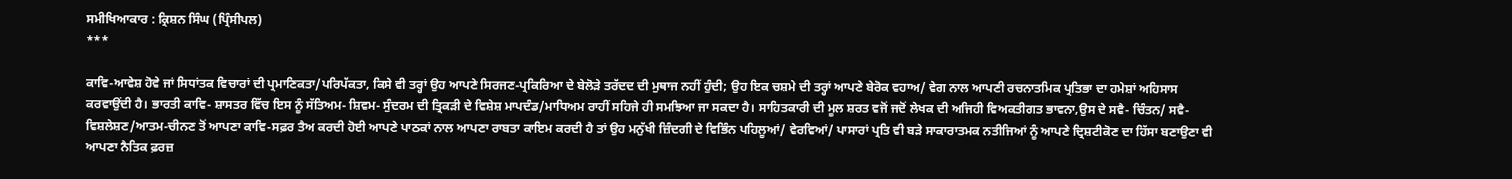ਸਮੀਖਿਆਕਾਰ : ਕ੍ਰਿਸ਼ਨ ਸਿੰਘ (ਪ੍ਰਿੰਸੀਪਲ)
***

ਕਾਵਿ-ਆਵੇਸ਼ ਹੋਵੇ ਜਾਂ ਸਿਧਾਂਤਕ ਵਿਚਾਰਾਂ ਦੀ ਪ੍ਰਮਾਣਿਕਤਾ/ਪਰਿਪੱਕਤਾ, ਕਿਸੇ ਵੀ ਤਰ੍ਹਾਂ ਉਹ ਆਪਣੇ ਸਿਰਜਣ-ਪ੍ਰਕਿਰਿਆ ਦੇ ਬੇਲੋੜੇ ਤਰੱਦਦ ਦੀ ਮੁਥਾਜ ਨਹੀਂ ਹੁੰਦੀ; ਉਹ ਇਕ ਚਸ਼ਮੇ ਦੀ ਤਰ੍ਹਾਂ ਆਪਣੇ ਬੇਰੋਕ ਵਹਾਅ/ ਵੇਗ ਨਾਲ ਆਪਣੀ ਰਚਨਾਤਮਿਕ ਪ੍ਰਤਿਭਾ ਦਾ ਹਮੇਸ਼ਾਂ ਅਹਿਸਾਸ ਕਰਵਾਉਂਦੀ ਹੈ। ਭਾਰਤੀ ਕਾਵਿ- ਸ਼ਾਸਤਰ ਵਿੱਚ ਇਸ ਨੂੰ ਸੱਤਿਅਮ- ਸ਼ਿਵਮ- ਸੁੰਦਰਮ ਦੀ ਤ੍ਰਿਕੜੀ ਦੇ ਵਿਸ਼ੇਸ਼ ਮਾਪਦੰਡ/ਮਾਧਿਅਮ ਰਾਹੀਂ ਸਹਿਜੇ ਹੀ ਸਮਝਿਆ ਜਾ ਸਕਦਾ ਹੈ। ਸਾਹਿਤਕਾਰੀ ਦੀ ਮੂਲ ਸ਼ਰਤ ਵਜੋਂ ਜਦੋਂ ਲੇਖਕ ਦੀ ਅਜਿਹੀ ਵਿਅਕਤੀਗਤ ਭਾਵਨਾ,ਉਸ ਦੇ ਸਵੈ- ਚਿੰਤਨ/ ਸਵੈ-ਵਿਸ਼ਲੇਸ਼ਣ/ਆਤਮ-ਚੀਨਣ ਤੋਂ ਆਪਣਾ ਕਾਵਿ-ਸਫ਼ਰ ਤੈਅ ਕਰਦੀ ਹੋਈ ਆਪਣੇ ਪਾਠਕਾਂ ਨਾਲ ਆਪਣਾ ਰਾਬਤਾ ਕਾਇਮ ਕਰਦੀ ਹੈ ਤਾਂ ਉਹ ਮਨੁੱਖੀ ਜ਼ਿੰਦਗੀ ਦੇ ਵਿਭਿੰਨ ਪਹਿਲੂਆਂ/ ਵੇਰਵਿਆਂ/ ਪਾਸਾਰਾਂ ਪ੍ਰਤਿ ਵੀ ਬੜੇ ਸਾਕਾਰਾਤਮਕ ਨਤੀਜਿਆਂ ਨੂੰ ਆਪਣੇ ਦ੍ਰਿਸ਼ਟੀਕੋਣ ਦਾ ਹਿੱਸਾ ਬਣਾਉਣਾ ਵੀ ਆਪਣਾ ਨੈਤਿਕ ਫ਼ਰਜ਼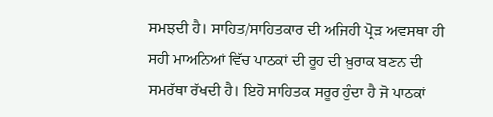ਸਮਝਦੀ ਹੈ। ਸਾਹਿਤ/ਸਾਹਿਤਕਾਰ ਦੀ ਅਜਿਹੀ ਪ੍ਰੋੜ ਅਵਸਥਾ ਹੀ ਸਹੀ ਮਾਅਨਿਆਂ ਵਿੱਚ ਪਾਠਕਾਂ ਦੀ ਰੂਹ ਦੀ ਖ਼ੁਰਾਕ ਬਣਨ ਦੀ ਸਮਰੱਥਾ ਰੱਖਦੀ ਹੈ। ਇਹੋ ਸਾਹਿਤਕ ਸਰੂਰ ਹੁੰਦਾ ਹੈ ਜੋ ਪਾਠਕਾਂ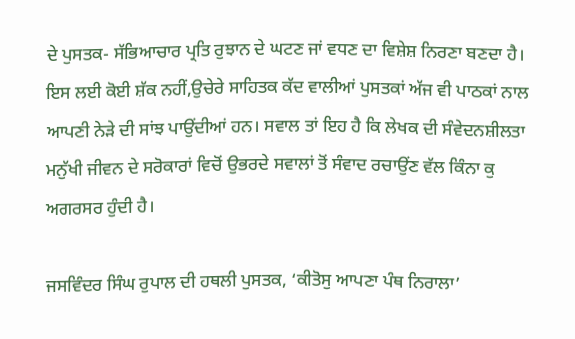ਦੇ ਪੁਸਤਕ- ਸੱਭਿਆਚਾਰ ਪ੍ਰਤਿ ਰੁਝਾਨ ਦੇ ਘਟਣ ਜਾਂ ਵਧਣ ਦਾ ਵਿਸ਼ੇਸ਼ ਨਿਰਣਾ ਬਣਦਾ ਹੈ। ਇਸ ਲਈ ਕੋਈ ਸ਼ੱਕ ਨਹੀਂ,ਉਚੇਰੇ ਸਾਹਿਤਕ ਕੱਦ ਵਾਲੀਆਂ ਪੁਸਤਕਾਂ ਅੱਜ ਵੀ ਪਾਠਕਾਂ ਨਾਲ ਆਪਣੀ ਨੇੜੇ ਦੀ ਸਾਂਝ ਪਾਉਂਦੀਆਂ ਹਨ। ਸਵਾਲ ਤਾਂ ਇਹ ਹੈ ਕਿ ਲੇਖਕ ਦੀ ਸੰਵੇਦਨਸ਼ੀਲਤਾ ਮਨੁੱਖੀ ਜੀਵਨ ਦੇ ਸਰੋਕਾਰਾਂ ਵਿਚੋਂ ਉਭਰਦੇ ਸਵਾਲਾਂ ਤੋਂ ਸੰਵਾਦ ਰਚਾਉਂਣ ਵੱਲ ਕਿੰਨਾ ਕੁ ਅਗਰਸਰ ਹੁੰਦੀ ਹੈ।

ਜਸਵਿੰਦਰ ਸਿੰਘ ਰੁਪਾਲ ਦੀ ਹਥਲੀ ਪੁਸਤਕ, ‘ਕੀਤੋਸੁ ਆਪਣਾ ਪੰਥ ਨਿਰਾਲਾ’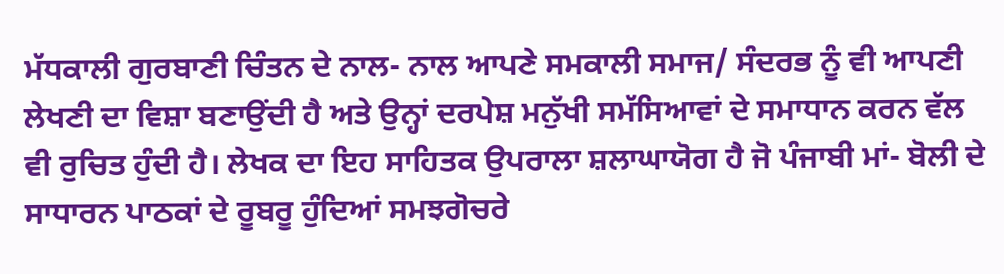ਮੱਧਕਾਲੀ ਗੁਰਬਾਣੀ ਚਿੰਤਨ ਦੇ ਨਾਲ- ਨਾਲ ਆਪਣੇ ਸਮਕਾਲੀ ਸਮਾਜ/ ਸੰਦਰਭ ਨੂੰ ਵੀ ਆਪਣੀ ਲੇਖਣੀ ਦਾ ਵਿਸ਼ਾ ਬਣਾਉਂਦੀ ਹੈ ਅਤੇ ਉਨ੍ਹਾਂ ਦਰਪੇਸ਼ ਮਨੁੱਖੀ ਸਮੱਸਿਆਵਾਂ ਦੇ ਸਮਾਧਾਨ ਕਰਨ ਵੱਲ ਵੀ ਰੁਚਿਤ ਹੁੰਦੀ ਹੈ। ਲੇਖਕ ਦਾ ਇਹ ਸਾਹਿਤਕ ਉਪਰਾਲਾ ਸ਼ਲਾਘਾਯੋਗ ਹੈ ਜੋ ਪੰਜਾਬੀ ਮਾਂ- ਬੋਲੀ ਦੇ ਸਾਧਾਰਨ ਪਾਠਕਾਂ ਦੇ ਰੂਬਰੂ ਹੁੰਦਿਆਂ ਸਮਝਗੋਚਰੇ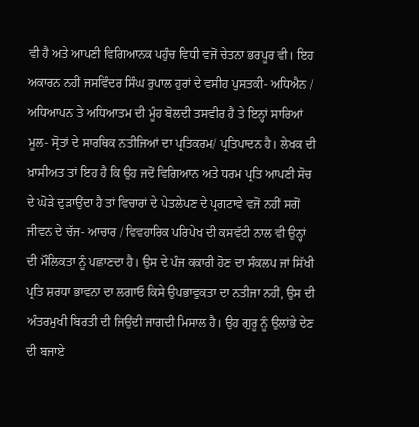ਵੀ ਹੈ ਅਤੇ ਆਪਣੀ ਵਿਗਿਆਨਕ ਪਹੁੰਚ ਵਿਧੀ ਵਜੋਂ ਚੇਤਨਾ ਭਰਪੂਰ ਵੀ। ਇਹ ਅਕਾਰਨ ਨਹੀਂ ਜਸਵਿੰਦਰ ਸਿੰਘ ਰੁਪਾਲ ਹੁਰਾਂ ਦੇ ਵਸੀਹ ਪੁਸਤਕੀ- ਅਧਿਐਨ / ਅਧਿਆਪਨ ਤੇ ਅਧਿਆਤਮ ਦੀ ਮੂੰਹ ਬੋਲਦੀ ਤਸਵੀਰ ਹੈ ਤੇ ਇਨ੍ਹਾਂ ਸਾਰਿਆਂ ਮੂਲ- ਸ੍ਰੋਤਾਂ ਦੇ ਸਾਰਥਿਕ ਨਤੀਜਿਆਂ ਦਾ ਪ੍ਰਤਿਕਰਮ/ ਪ੍ਰਤਿਪਾਦਨ ਹੈ। ਲੇਖਕ ਦੀ ਖ਼ਾਸੀਅਤ ਤਾਂ ਇਹ ਹੈ ਕਿ ਉਹ ਜਦੋਂ ਵਿਗਿਆਨ ਅਤੇ ਧਰਮ ਪ੍ਰਤਿ ਆਪਣੀ ਸੋਚ ਦੇ ਘੋੜੇ ਦੁੜਾਉਂਦਾ ਹੈ ਤਾਂ ਵਿਚਾਰਾਂ ਦੇ ਪੇਤਲੇਪਣ ਦੇ ਪ੍ਰਗਟਾਵੇ ਵਜੋਂ ਨਹੀਂ ਸਗੋਂ ਜੀਵਨ ਦੇ ਚੱਜ- ਆਚਾਰ / ਵਿਵਹਾਰਿਕ ਪਰਿਪੇਖ ਦੀ ਕਸਵੱਟੀ ਨਾਲ ਵੀ ਉਨ੍ਹਾਂ ਦੀ ਮੌਲਿਕਤਾ ਨੂੰ ਪਛਾਣਦਾ ਹੈ। ਉਸ ਦੇ ਪੰਜ ਕਕਾਰੀ ਹੋਣ ਦਾ ਸੰਕਲਪ ਜਾਂ ਸਿੱਖੀ ਪ੍ਰਤਿ ਸ਼ਰਧਾ ਭਾਵਨਾ ਦਾ ਲਗਾਓ ਕਿਸੇ ਉਪਭਾਵੁਕਤਾ ਦਾ ਨਤੀਜਾ ਨਹੀਂ, ਉਸ ਦੀ ਅੰਤਰਮੁਖੀ ਬਿਰਤੀ ਦੀ ਜਿਉਂਦੀ ਜਾਗਦੀ ਮਿਸਾਲ ਹੈ। ਉਹ ਗੁਰੂ ਨੂੰ ਉਲਾਂਭੇ ਦੇਣ ਦੀ ਬਜਾਏ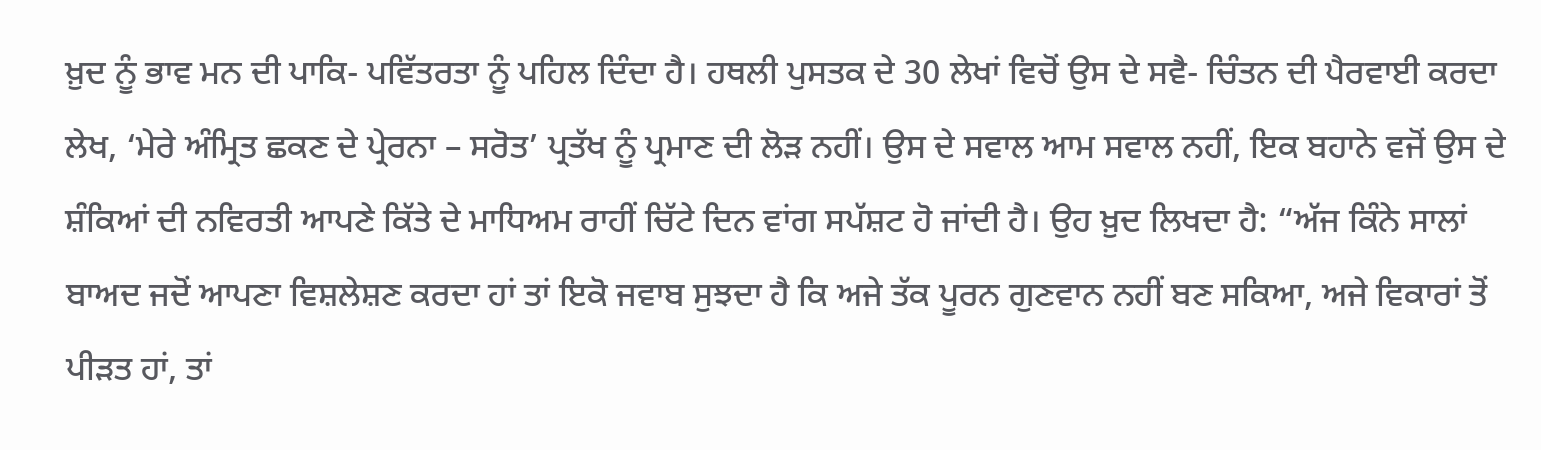ਖ਼ੁਦ ਨੂੰ ਭਾਵ ਮਨ ਦੀ ਪਾਕਿ- ਪਵਿੱਤਰਤਾ ਨੂੰ ਪਹਿਲ ਦਿੰਦਾ ਹੈ। ਹਥਲੀ ਪੁਸਤਕ ਦੇ 30 ਲੇਖਾਂ ਵਿਚੋਂ ਉਸ ਦੇ ਸਵੈ- ਚਿੰਤਨ ਦੀ ਪੈਰਵਾਈ ਕਰਦਾ ਲੇਖ, ‘ਮੇਰੇ ਅੰਮ੍ਰਿਤ ਛਕਣ ਦੇ ਪ੍ਰੇਰਨਾ – ਸਰੋਤ’ ਪ੍ਰਤੱਖ ਨੂੰ ਪ੍ਰਮਾਣ ਦੀ ਲੋੜ ਨਹੀਂ। ਉਸ ਦੇ ਸਵਾਲ ਆਮ ਸਵਾਲ ਨਹੀਂ, ਇਕ ਬਹਾਨੇ ਵਜੋਂ ਉਸ ਦੇ ਸ਼ੰਕਿਆਂ ਦੀ ਨਵਿਰਤੀ ਆਪਣੇ ਕਿੱਤੇ ਦੇ ਮਾਧਿਅਮ ਰਾਹੀਂ ਚਿੱਟੇ ਦਿਨ ਵਾਂਗ ਸਪੱਸ਼ਟ ਹੋ ਜਾਂਦੀ ਹੈ। ਉਹ ਖ਼ੁਦ ਲਿਖਦਾ ਹੈ: “ਅੱਜ ਕਿੰਨੇ ਸਾਲਾਂ ਬਾਅਦ ਜਦੋਂ ਆਪਣਾ ਵਿਸ਼ਲੇਸ਼ਣ ਕਰਦਾ ਹਾਂ ਤਾਂ ਇਕੋ ਜਵਾਬ ਸੁਝਦਾ ਹੈ ਕਿ ਅਜੇ ਤੱਕ ਪੂਰਨ ਗੁਣਵਾਨ ਨਹੀਂ ਬਣ ਸਕਿਆ, ਅਜੇ ਵਿਕਾਰਾਂ ਤੋਂ ਪੀੜਤ ਹਾਂ, ਤਾਂ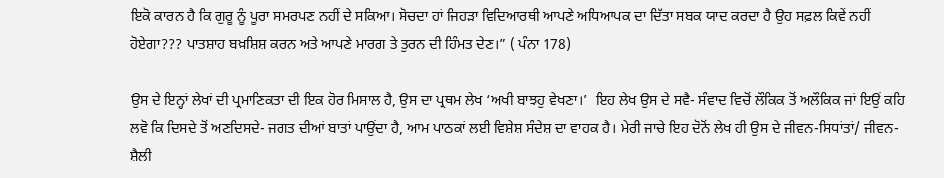ਇਕੋ ਕਾਰਨ ਹੈ ਕਿ ਗੁਰੂ ਨੂੰ ਪੂਰਾ ਸਮਰਪਣ ਨਹੀਂ ਦੇ ਸਕਿਆ। ਸੋਚਦਾ ਹਾਂ ਜਿਹੜਾ ਵਿਦਿਆਰਥੀ ਆਪਣੇ ਅਧਿਆਪਕ ਦਾ ਦਿੱਤਾ ਸਬਕ ਯਾਦ ਕਰਦਾ ਹੈ ਉਹ ਸਫ਼ਲ ਕਿਵੇਂ ਨਹੀਂ ਹੋਏਗਾ??? ਪਾਤਸ਼ਾਹ ਬਖ਼ਸ਼ਿਸ਼ ਕਰਨ ਅਤੇ ਆਪਣੇ ਮਾਰਗ ਤੇ ਤੁਰਨ ਦੀ ਹਿੰਮਤ ਦੇਣ।” ( ਪੰਨਾ 178)

ਉਸ ਦੇ ਇਨ੍ਹਾਂ ਲੇਖਾਂ ਦੀ ਪ੍ਰਮਾਣਿਕਤਾ ਦੀ ਇਕ ਹੋਰ ਮਿਸਾਲ ਹੈ, ਉਸ ਦਾ ਪ੍ਰਥਮ ਲੇਖ ‘ਅਖੀ ਬਾਝਹੁ ਵੇਖਣਾ।’  ਇਹ ਲੇਖ ਉਸ ਦੇ ਸਵੈ- ਸੰਵਾਦ ਵਿਚੋਂ ਲੌਕਿਕ ਤੋਂ ਅਲੌਕਿਕ ਜਾਂ ਇਉਂ ਕਹਿ ਲਵੋ ਕਿ ਦਿਸਦੇ ਤੋਂ ਅਣਦਿਸਦੇ- ਜਗਤ ਦੀਆਂ ਬਾਤਾਂ ਪਾਉਂਦਾ ਹੈ, ਆਮ ਪਾਠਕਾਂ ਲਈ ਵਿਸ਼ੇਸ਼ ਸੰਦੇਸ਼ ਦਾ ਵਾਹਕ ਹੈ। ਮੇਰੀ ਜਾਚੇ ਇਹ ਦੋਨੋਂ ਲੇਖ ਹੀ ਉਸ ਦੇ ਜੀਵਨ-ਸਿਧਾਂਤਾਂ/ ਜੀਵਨ-ਸ਼ੈਲੀ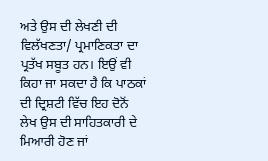ਅਤੇ ਉਸ ਦੀ ਲੇਖਣੀ ਦੀ ਵਿਲੱਖਣਤਾ/ ਪ੍ਰਮਾਣਿਕਤਾ ਦਾ ਪ੍ਰਤੱਖ ਸਬੂਤ ਹਨ। ਇਉਂ ਵੀ ਕਿਹਾ ਜਾ ਸਕਦਾ ਹੈ ਕਿ ਪਾਠਕਾਂ ਦੀ ਦ੍ਰਿਸ਼ਟੀ ਵਿੱਚ ਇਹ ਦੋਨੋਂ ਲੇਖ ਉਸ ਦੀ ਸਾਹਿਤਕਾਰੀ ਦੇ ਮਿਆਰੀ ਹੋਣ ਜਾਂ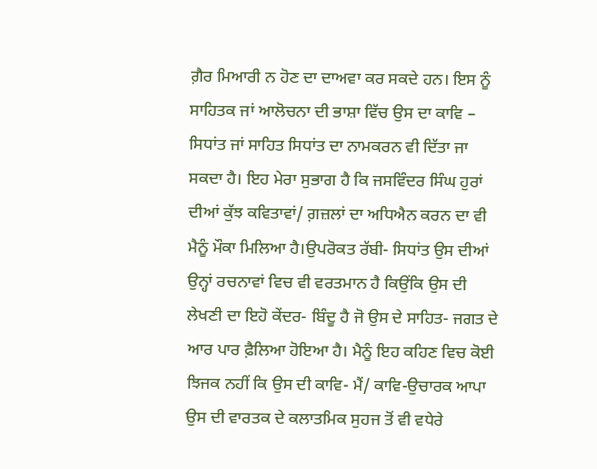ਗ਼ੈਰ ਮਿਆਰੀ ਨ ਹੋਣ ਦਾ ਦਾਅਵਾ ਕਰ ਸਕਦੇ ਹਨ। ਇਸ ਨੂੰ ਸਾਹਿਤਕ ਜਾਂ ਆਲੋਚਨਾ ਦੀ ਭਾਸ਼ਾ ਵਿੱਚ ਉਸ ਦਾ ਕਾਵਿ – ਸਿਧਾਂਤ ਜਾਂ ਸਾਹਿਤ ਸਿਧਾਂਤ ਦਾ ਨਾਮਕਰਨ ਵੀ ਦਿੱਤਾ ਜਾ ਸਕਦਾ ਹੈ। ਇਹ ਮੇਰਾ ਸੁਭਾਗ ਹੈ ਕਿ ਜਸਵਿੰਦਰ ਸਿੰਘ ਹੁਰਾਂ ਦੀਆਂ ਕੁੱਝ ਕਵਿਤਾਵਾਂ/ ਗ਼ਜ਼ਲਾਂ ਦਾ ਅਧਿਐਨ ਕਰਨ ਦਾ ਵੀ ਮੈਨੂੰ ਮੌਕਾ ਮਿਲਿਆ ਹੈ।ਉਪਰੋਕਤ ਰੱਬੀ- ਸਿਧਾਂਤ ਉਸ ਦੀਆਂ ਉਨ੍ਹਾਂ ਰਚਨਾਵਾਂ ਵਿਚ ਵੀ ਵਰਤਮਾਨ ਹੈ ਕਿਉਂਕਿ ਉਸ ਦੀ ਲੇਖਣੀ ਦਾ ਇਹੋ ਕੇਂਦਰ- ਬਿੰਦੂ ਹੈ ਜੋ ਉਸ ਦੇ ਸਾਹਿਤ- ਜਗਤ ਦੇ ਆਰ ਪਾਰ ਫ਼ੈਲਿਆ ਹੋਇਆ ਹੈ। ਮੈਨੂੰ ਇਹ ਕਹਿਣ ਵਿਚ ਕੋਈ ਝਿਜਕ ਨਹੀਂ ਕਿ ਉਸ ਦੀ ਕਾਵਿ- ਮੈਂ/ ਕਾਵਿ-ਉਚਾਰਕ ਆਪਾ ਉਸ ਦੀ ਵਾਰਤਕ ਦੇ ਕਲਾਤਮਿਕ ਸੁਹਜ ਤੋਂ ਵੀ ਵਧੇਰੇ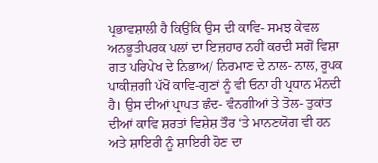ਪ੍ਰਭਾਵਸ਼ਾਲੀ ਹੈ ਕਿਉਂਕਿ ਉਸ ਦੀ ਕਾਵਿ- ਸਮਝ ਕੇਵਲ ਅਨਭੂਤੀਪਰਕ ਪਲਾਂ ਦਾ ਇਜ਼ਹਾਰ ਨਹੀਂ ਕਰਦੀ ਸਗੋਂ ਵਿਸ਼ਾ ਗਤ ਪਰਿਪੇਖ ਦੇ ਨਿਭਾਅ/ ਨਿਰਮਾਣ ਦੇ ਨਾਲ- ਨਾਲ, ਰੂਪਕ ਪਾਕੀਜ਼ਗੀ ਪੱਖੋਂ ਕਾਵਿ-ਗੁਣਾਂ ਨੂੰ ਵੀ ਓਨਾ ਹੀ ਪ੍ਰਧਾਨ ਮੰਨਦੀ ਹੈ। ਉਸ ਦੀਆਂ ਪ੍ਰਾਪਤ ਛੰਦ- ਵੰਨਗੀਆਂ ਤੇ ਤੋਲ- ਤੁਕਾਂਤ ਦੀਆਂ ਕਾਵਿ ਸ਼ਰਤਾਂ ਵਿਸ਼ੇਸ਼ ਤੌਰ ‘ਤੇ ਮਾਨਣਯੋਗ ਵੀ ਹਨ ਅਤੇ ਸ਼ਾਇਰੀ ਨੂੰ ਸ਼ਾਇਰੀ ਹੋਣ ਦਾ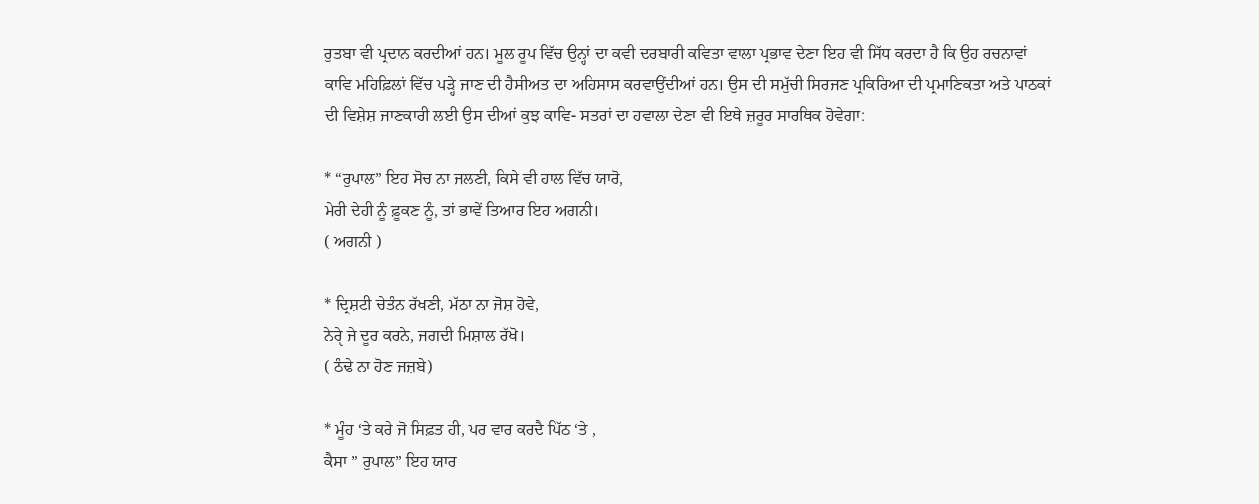ਰੁਤਬਾ ਵੀ ਪ੍ਰਦਾਨ ਕਰਦੀਆਂ ਹਨ। ਮੂਲ ਰੂਪ ਵਿੱਚ ਉਨ੍ਹਾਂ ਦਾ ਕਵੀ ਦਰਬਾਰੀ ਕਵਿਤਾ ਵਾਲਾ ਪ੍ਰਭਾਵ ਦੇਣਾ ਇਹ ਵੀ ਸਿੱਧ ਕਰਦਾ ਹੈ ਕਿ ਉਹ ਰਚਨਾਵਾਂ ਕਾਵਿ ਮਹਿਫ਼ਿਲਾਂ ਵਿੱਚ ਪੜ੍ਹੇ ਜਾਣ ਦੀ ਹੈਸੀਅਤ ਦਾ ਅਹਿਸਾਸ ਕਰਵਾਉਂਦੀਆਂ ਹਨ। ਉਸ ਦੀ ਸਮੁੱਚੀ ਸਿਰਜਣ ਪ੍ਰਕਿਰਿਆ ਦੀ ਪ੍ਰਮਾਣਿਕਤਾ ਅਤੇ ਪਾਠਕਾਂ ਦੀ ਵਿਸ਼ੇਸ਼ ਜਾਣਕਾਰੀ ਲਈ ਉਸ ਦੀਆਂ ਕੁਝ ਕਾਵਿ- ਸਤਰਾਂ ਦਾ ਹਵਾਲਾ ਦੇਣਾ ਵੀ ਇਥੇ ਜ਼ਰੂਰ ਸਾਰਥਿਕ ਹੋਵੇਗਾ:

* “ਰੁਪਾਲ” ਇਹ ਸੋਚ ਨਾ ਜਲਣੀ, ਕਿਸੇ ਵੀ ਹਾਲ ਵਿੱਚ ਯਾਰੋ,
ਮੇਰੀ ਦੇਹੀ ਨੂੰ ਫ਼ੂਕਣ ਨੂੰ, ਤਾਂ ਭਾਵੇਂ ਤਿਆਰ ਇਹ ਅਗਨੀ।
( ਅਗਨੀ )

* ਦ੍ਰਿਸ਼ਟੀ ਚੇਤੰਨ ਰੱਖਣੀ, ਮੱਠਾ ਨਾ ਜੋਸ਼ ਹੋਵੇ,
ਨੇਰੵੇ ਜੇ ਦੂਰ ਕਰਨੇ, ਜਗਦੀ ਮਿਸ਼ਾਲ ਰੱਖੋ।
( ਠੰਢੇ ਨਾ ਹੋਣ ਜਜ਼ਬੇ)

* ਮੂੰਹ ‘ਤੇ ਕਰੇ ਜੋ ਸਿਫ਼ਤ ਹੀ, ਪਰ ਵਾਰ ਕਰਦੈ ਪਿੱਠ ‘ਤੇ ,
ਕੈਸਾ ” ਰੁਪਾਲ” ਇਹ ਯਾਰ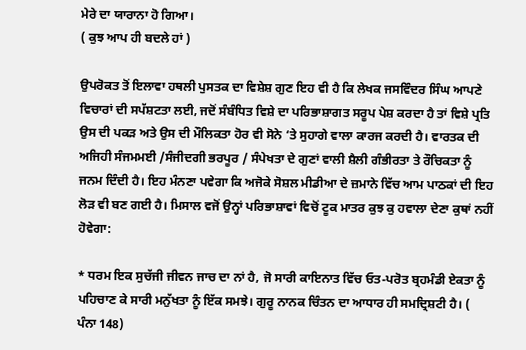ਮੇਰੇ ਦਾ ਯਾਰਾਨਾ ਹੋ ਗਿਆ।
( ਕੁਝ ਆਪ ਹੀ ਬਦਲੇ ਹਾਂ )

ਉਪਰੋਕਤ ਤੋਂ ਇਲਾਵਾ ਹਥਲੀ ਪੁਸਤਕ ਦਾ ਵਿਸ਼ੇਸ਼ ਗੁਣ ਇਹ ਵੀ ਹੈ ਕਿ ਲੇਖਕ ਜਸਵਿੰਦਰ ਸਿੰਘ ਆਪਣੇ ਵਿਚਾਰਾਂ ਦੀ ਸਪੱਸ਼ਟਤਾ ਲਈ, ਜਦੋਂ ਸੰਬੰਧਿਤ ਵਿਸ਼ੇ ਦਾ ਪਰਿਭਾਸ਼ਾਗਤ ਸਰੂਪ ਪੇਸ਼ ਕਰਦਾ ਹੈ ਤਾਂ ਵਿਸ਼ੇ ਪ੍ਰਤਿ ਉਸ ਦੀ ਪਕੜ ਅਤੇ ਉਸ ਦੀ ਮੌਲਿਕਤਾ ਹੋਰ ਵੀ ਸੋਨੇ ‘ਤੇ ਸੁਹਾਗੇ ਵਾਲਾ ਕਾਰਜ ਕਰਦੀ ਹੈ। ਵਾਰਤਕ ਦੀ ਅਜਿਹੀ ਸੰਜਮਮਈ /ਸੰਜੀਦਗੀ ਭਰਪੂਰ / ਸੰਪੇਖਤਾ ਦੇ ਗੁਣਾਂ ਵਾਲੀ ਸ਼ੈਲੀ ਗੰਭੀਰਤਾ ਤੇ ਰੌਚਿਕਤਾ ਨੂੰ ਜਨਮ ਦਿੰਦੀ ਹੈ। ਇਹ ਮੰਨਣਾ ਪਵੇਗਾ ਕਿ ਅਜੋਕੇ ਸੋਸ਼ਲ ਮੀਡੀਆ ਦੇ ਜ਼ਮਾਨੇ ਵਿੱਚ ਆਮ ਪਾਠਕਾਂ ਦੀ ਇਹ ਲੋੜ ਵੀ ਬਣ ਗਈ ਹੈ। ਮਿਸਾਲ ਵਜੋਂ ਉਨ੍ਹਾਂ ਪਰਿਭਾਸ਼ਾਵਾਂ ਵਿਚੋਂ ਟੂਕ ਮਾਤਰ ਕੁਝ ਕੁ ਹਵਾਲਾ ਦੇਣਾ ਕੁਥਾਂ ਨਹੀਂ ਹੋਵੇਗਾ:

* ਧਰਮ ਇਕ ਸੁਚੱਜੀ ਜੀਵਨ ਜਾਚ ਦਾ ਨਾਂ ਹੈ, ਜੋ ਸਾਰੀ ਕਾਇਨਾਤ ਵਿੱਚ ਓਤ-ਪਰੋਤ ਬ੍ਰਹਮੰਡੀ ਏਕਤਾ ਨੂੰ ਪਹਿਚਾਣ ਕੇ ਸਾਰੀ ਮਨੁੱਖਤਾ ਨੂੰ ਇੱਕ ਸਮਝੇ। ਗੁਰੂ ਨਾਨਕ ਚਿੰਤਨ ਦਾ ਆਧਾਰ ਹੀ ਸਮਦ੍ਰਿਸ਼ਟੀ ਹੈ। ( ਪੰਨਾ 148)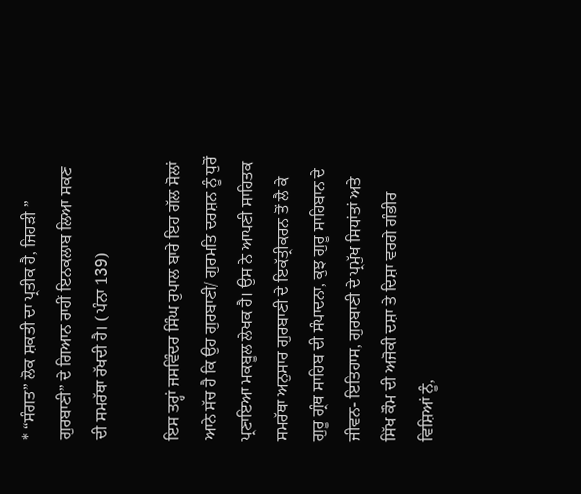* “ਸੰਗਤ” ਲੋਕ ਸ਼ਕਤੀ ਦਾ ਪ੍ਰਤੀਕ ਹੈ, ਜਿਹੜੀ ” ਗੁਰਬਾਣੀ” ਦੇ ਗਿਆਨ ਰਾਹੀਂ ਇਨਕਲਾਬ ਲਿਆ ਸਕਣ ਦੀ ਸਮਰੱਥਾ ਰੱਖਦੀ ਹੈ। ( ਪੰਨਾ 139)

ਇਸ ਤਰ੍ਹਾਂ ਜਸਵਿੰਦਰ ਸਿੰਘ ਰੁਪਾਲ ਬਾਰੇ ਇਹ ਗੱਲ ਸੋਲਾਂ ਆਨੇ ਸੱਚ ਹੈ ਕਿ ਉਹ ਗੁਰਬਾਣੀ/ ਗੁਰਮਤਿ ਦਰਸ਼ਨ ਨੂੰ ਧੁਰੋਂ ਪ੍ਰਣਾਇਆ ਮਕਬੂਲ ਲੇਖਕ ਹੈ। ਉਸ ਨੇ ਆਪਣੀ ਸਾਹਿਤਕ ਸਮਰੱਥਾ ਅਨੁਸਾਰ ਗੁਰਬਾਣੀ ਦੇ ਇਕੱਤ੍ਰੀਕਰਨ ਤੋਂ ਲੈ ਕੇ ਗੁਰੂ ਗ੍ਰੰਥ ਸਾਹਿਬ ਦੀ ਸੰਪਾਦਨਾ, ਕੁਝ ਗੁਰੂ ਸਾਹਿਬਾਨ ਦੇ ਜੀਵਨ- ਇਤਿਹਾਸ, ਗੁਰਬਾਣੀ ਦੇ ਪ੍ਰਮੁੱਖ ਸਿਧਾਂਤਾਂ ਅਤੇ ਸਿੱਖ ਕੌਮ ਦੀ ਅਜੋਕੀ ਦਸ਼ਾ ਤੇ ਦਿਸ਼ਾ ਵਰਗੇ ਗੰਭੀਰ ਵਿਸ਼ਿਆਂ ਨੂੰ,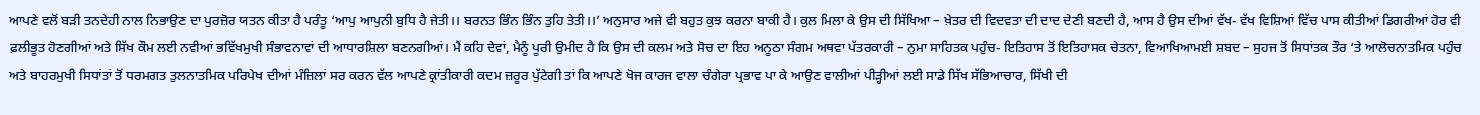ਆਪਣੇ ਵਲੋਂ ਬੜੀ ਤਨਦੇਹੀ ਨਾਲ ਨਿਭਾਉਣ ਦਾ ਪੁਰਜ਼ੋਰ ਯਤਨ ਕੀਤਾ ਹੈ ਪਰੰਤੂ ‘ਆਪੁ ਆਪੁਨੀ ਬੁਧਿ ਹੈ ਜੇਤੀ।। ਬਰਨਤ ਭਿੰਨ ਭਿੰਨ ਤੁਹਿ ਤੇਤੀ।।’ ਅਨੁਸਾਰ ਅਜੇ ਵੀ ਬਹੁਤ ਕੁਝ ਕਰਨਾ ਬਾਕੀ ਹੈ। ਕੁਲ ਮਿਲਾ ਕੇ ਉਸ ਦੀ ਸਿੱਖਿਆ – ਖ਼ੇਤਰ ਦੀ ਵਿਦਵਤਾ ਦੀ ਦਾਦ ਦੇਣੀ ਬਣਦੀ ਹੈ, ਆਸ ਹੈ ਉਸ ਦੀਆਂ ਵੱਖ- ਵੱਖ ਵਿਸ਼ਿਆਂ ਵਿੱਚ ਪਾਸ ਕੀਤੀਆਂ ਡਿਗਰੀਆਂ ਹੋਰ ਵੀ ਫ਼ਲੀਭੂਤ ਹੋਣਗੀਆਂ ਅਤੇ ਸਿੱਖ ਕੌਮ ਲਈ ਨਵੀਆਂ ਭਵਿੱਖਮੁਖੀ ਸੰਭਾਵਨਾਵਾਂ ਦੀ ਆਧਾਰਸ਼ਿਲਾ ਬਣਨਗੀਆਂ। ਮੈਂ ਕਹਿ ਦੇਵਾਂ, ਮੈਨੂੰ ਪੂਰੀ ਉਮੀਦ ਹੈ ਕਿ ਉਸ ਦੀ ਕਲਮ ਅਤੇ ਸੋਚ ਦਾ ਇਹ ਅਨੂਠਾ ਸੰਗਮ ਅਥਵਾ ਪੱਤਰਕਾਰੀ – ਨੁਮਾ ਸਾਹਿਤਕ ਪਹੁੰਚ- ਇਤਿਹਾਸ ਤੋਂ ਇਤਿਹਾਸਕ ਚੇਤਨਾ, ਵਿਆਖਿਆਮਈ ਸ਼ਬਦ – ਸੁਹਜ ਤੋਂ ਸਿਧਾਂਤਕ ਤੌਰ ‘ਤੇ ਆਲੋਚਨਾਤਮਿਕ ਪਹੁੰਚ ਅਤੇ ਬਾਹਰਮੁਖੀ ਸਿਧਾਂਤਾਂ ਤੋਂ ਧਰਮਗਤ ਤੁਲਨਾਤਮਿਕ ਪਰਿਪੇਖ ਦੀਆਂ ਮੰਜ਼ਿਲਾਂ ਸਰ ਕਰਨ ਵੱਲ ਆਪਣੇ ਕ੍ਰਾਂਤੀਕਾਰੀ ਕਦਮ ਜ਼ਰੂਰ ਪੁੱਟੇਗੀ ਤਾਂ ਕਿ ਆਪਣੇ ਖੋਜ ਕਾਰਜ ਵਾਲਾ ਚੰਗੇਰਾ ਪ੍ਰਭਾਵ ਪਾ ਕੇ ਆਉਣ ਵਾਲੀਆਂ ਪੀੜ੍ਹੀਆਂ ਲਈ ਸਾਡੇ ਸਿੱਖ ਸੱਭਿਆਚਾਰ, ਸਿੱਖੀ ਦੀ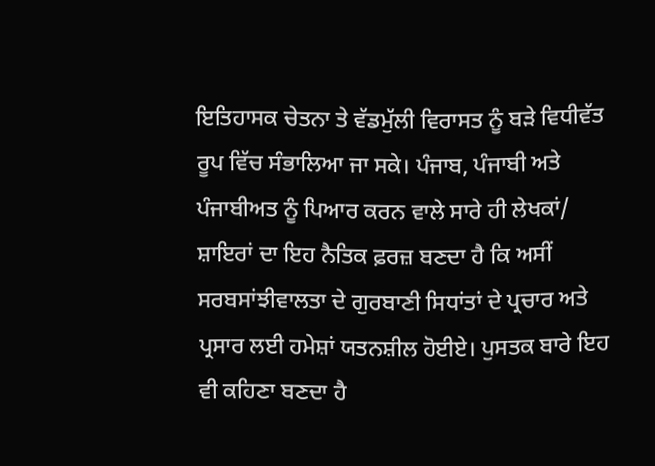ਇਤਿਹਾਸਕ ਚੇਤਨਾ ਤੇ ਵੱਡਮੁੱਲੀ ਵਿਰਾਸਤ ਨੂੰ ਬੜੇ ਵਿਧੀਵੱਤ ਰੂਪ ਵਿੱਚ ਸੰਭਾਲਿਆ ਜਾ ਸਕੇ। ਪੰਜਾਬ, ਪੰਜਾਬੀ ਅਤੇ ਪੰਜਾਬੀਅਤ ਨੂੰ ਪਿਆਰ ਕਰਨ ਵਾਲੇ ਸਾਰੇ ਹੀ ਲੇਖਕਾਂ/ ਸ਼ਾਇਰਾਂ ਦਾ ਇਹ ਨੈਤਿਕ ਫ਼ਰਜ਼ ਬਣਦਾ ਹੈ ਕਿ ਅਸੀਂ ਸਰਬਸਾਂਝੀਵਾਲਤਾ ਦੇ ਗੁਰਬਾਣੀ ਸਿਧਾਂਤਾਂ ਦੇ ਪ੍ਰਚਾਰ ਅਤੇ ਪ੍ਰਸਾਰ ਲਈ ਹਮੇਸ਼ਾਂ ਯਤਨਸ਼ੀਲ ਹੋਈਏ। ਪੁਸਤਕ ਬਾਰੇ ਇਹ ਵੀ ਕਹਿਣਾ ਬਣਦਾ ਹੈ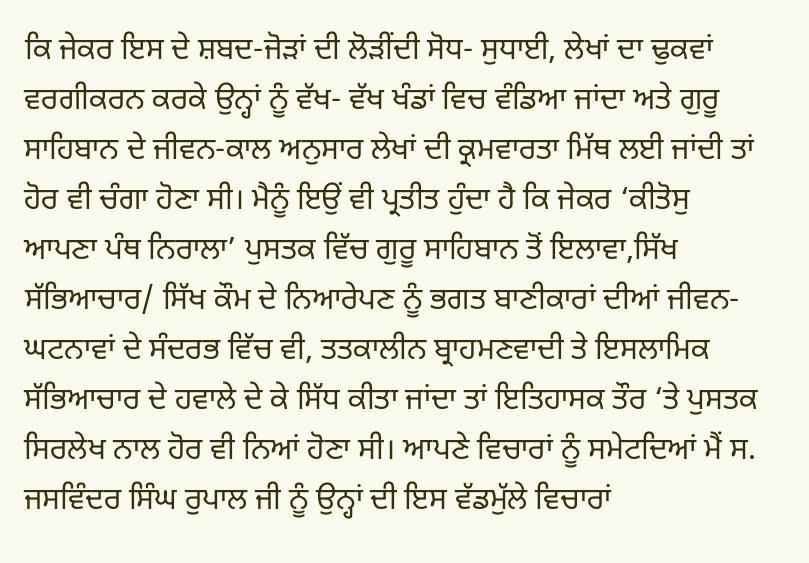ਕਿ ਜੇਕਰ ਇਸ ਦੇ ਸ਼ਬਦ-ਜੋੜਾਂ ਦੀ ਲੋੜੀਂਦੀ ਸੋਧ- ਸੁਧਾਈ, ਲੇਖਾਂ ਦਾ ਢੁਕਵਾਂ ਵਰਗੀਕਰਨ ਕਰਕੇ ਉਨ੍ਹਾਂ ਨੂੰ ਵੱਖ- ਵੱਖ ਖੰਡਾਂ ਵਿਚ ਵੰਡਿਆ ਜਾਂਦਾ ਅਤੇ ਗੁਰੂ ਸਾਹਿਬਾਨ ਦੇ ਜੀਵਨ-ਕਾਲ ਅਨੁਸਾਰ ਲੇਖਾਂ ਦੀ ਕ੍ਰਮਵਾਰਤਾ ਮਿੱਥ ਲਈ ਜਾਂਦੀ ਤਾਂ ਹੋਰ ਵੀ ਚੰਗਾ ਹੋਣਾ ਸੀ। ਮੈਨੂੰ ਇਉਂ ਵੀ ਪ੍ਰਤੀਤ ਹੁੰਦਾ ਹੈ ਕਿ ਜੇਕਰ ‘ਕੀਤੋਸੁ ਆਪਣਾ ਪੰਥ ਨਿਰਾਲਾ’ ਪੁਸਤਕ ਵਿੱਚ ਗੁਰੂ ਸਾਹਿਬਾਨ ਤੋਂ ਇਲਾਵਾ,ਸਿੱਖ ਸੱਭਿਆਚਾਰ/ ਸਿੱਖ ਕੌਮ ਦੇ ਨਿਆਰੇਪਣ ਨੂੰ ਭਗਤ ਬਾਣੀਕਾਰਾਂ ਦੀਆਂ ਜੀਵਨ- ਘਟਨਾਵਾਂ ਦੇ ਸੰਦਰਭ ਵਿੱਚ ਵੀ, ਤਤਕਾਲੀਨ ਬ੍ਰਾਹਮਣਵਾਦੀ ਤੇ ਇਸਲਾਮਿਕ ਸੱਭਿਆਚਾਰ ਦੇ ਹਵਾਲੇ ਦੇ ਕੇ ਸਿੱਧ ਕੀਤਾ ਜਾਂਦਾ ਤਾਂ ਇਤਿਹਾਸਕ ਤੌਰ ‘ਤੇ ਪੁਸਤਕ ਸਿਰਲੇਖ ਨਾਲ ਹੋਰ ਵੀ ਨਿਆਂ ਹੋਣਾ ਸੀ। ਆਪਣੇ ਵਿਚਾਰਾਂ ਨੂੰ ਸਮੇਟਦਿਆਂ ਮੈਂ ਸ. ਜਸਵਿੰਦਰ ਸਿੰਘ ਰੁਪਾਲ ਜੀ ਨੂੰ ਉਨ੍ਹਾਂ ਦੀ ਇਸ ਵੱਡਮੁੱਲੇ ਵਿਚਾਰਾਂ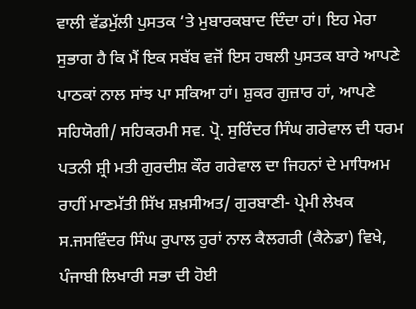ਵਾਲੀ ਵੱਡਮੁੱਲੀ ਪੁਸਤਕ ‘ਤੇ ਮੁਬਾਰਕਬਾਦ ਦਿੰਦਾ ਹਾਂ। ਇਹ ਮੇਰਾ ਸੁਭਾਗ ਹੈ ਕਿ ਮੈਂ ਇਕ ਸਬੱਬ ਵਜੋਂ ਇਸ ਹਥਲੀ ਪੁਸਤਕ ਬਾਰੇ ਆਪਣੇ ਪਾਠਕਾਂ ਨਾਲ ਸਾਂਝ ਪਾ ਸਕਿਆ ਹਾਂ। ਸ਼ੁਕਰ ਗੁਜ਼ਾਰ ਹਾਂ, ਆਪਣੇ ਸਹਿਯੋਗੀ/ ਸਹਿਕਰਮੀ ਸਵ. ਪ੍ਰੋ. ਸੁਰਿੰਦਰ ਸਿੰਘ ਗਰੇਵਾਲ ਦੀ ਧਰਮ ਪਤਨੀ ਸ਼੍ਰੀ ਮਤੀ ਗੁਰਦੀਸ਼ ਕੌਰ ਗਰੇਵਾਲ ਦਾ ਜਿਹਨਾਂ ਦੇ ਮਾਧਿਅਮ ਰਾਹੀਂ ਮਾਣਮੱਤੀ ਸਿੱਖ ਸ਼ਖ਼ਸੀਅਤ/ ਗੁਰਬਾਣੀ- ਪ੍ਰੇਮੀ ਲੇਖਕ ਸ.ਜਸਵਿੰਦਰ ਸਿੰਘ ਰੁਪਾਲ ਹੁਰਾਂ ਨਾਲ ਕੈਲਗਰੀ (ਕੈਨੇਡਾ) ਵਿਖੇ, ਪੰਜਾਬੀ ਲਿਖਾਰੀ ਸਭਾ ਦੀ ਹੋਈ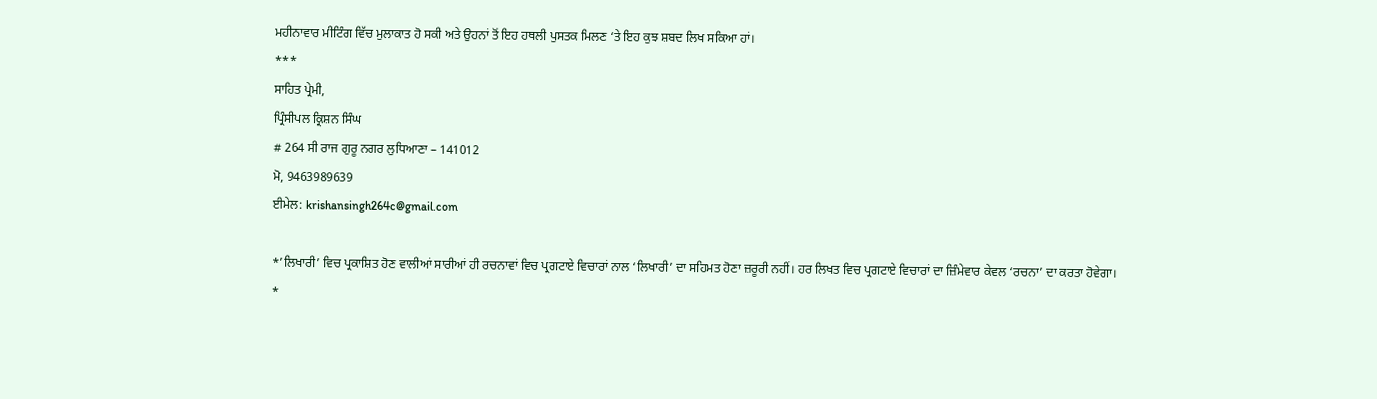ਮਹੀਨਾਵਾਰ ਮੀਟਿੰਗ ਵਿੱਚ ਮੁਲਾਕਾਤ ਹੋ ਸਕੀ ਅਤੇ ਉਹਨਾਂ ਤੋਂ ਇਹ ਹਥਲੀ ਪੁਸਤਕ ਮਿਲਣ ‘ਤੇ ਇਹ ਕੁਝ ਸ਼ਬਦ ਲਿਖ ਸਕਿਆ ਹਾਂ।
***
ਸਾਹਿਤ ਪ੍ਰੇਮੀ,
ਪ੍ਰਿੰਸੀਪਲ ਕ੍ਰਿਸ਼ਨ ਸਿੰਘ
# 264 ਸੀ ਰਾਜ ਗੁਰੂ ਨਗਰ ਲੁਧਿਆਣਾ – 141012
ਮੋ, 9463989639
ਈਮੇਲ: krishansingh264c@gmail.com

*’ਲਿਖਾਰੀ’ ਵਿਚ ਪ੍ਰਕਾਸ਼ਿਤ ਹੋਣ ਵਾਲੀਆਂ ਸਾਰੀਆਂ ਹੀ ਰਚਨਾਵਾਂ ਵਿਚ ਪ੍ਰਗਟਾਏ ਵਿਚਾਰਾਂ ਨਾਲ ‘ਲਿਖਾਰੀ’ ਦਾ ਸਹਿਮਤ ਹੋਣਾ ਜ਼ਰੂਰੀ ਨਹੀਂ। ਹਰ ਲਿਖਤ ਵਿਚ ਪ੍ਰਗਟਾਏ ਵਿਚਾਰਾਂ ਦਾ ਜ਼ਿੰਮੇਵਾਰ ਕੇਵਲ ‘ਰਚਨਾ’ ਦਾ ਕਰਤਾ ਹੋਵੇਗਾ।
*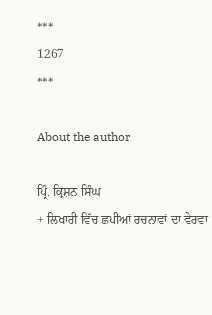***
1267
***

About the author

ਪ੍ਰਿੰ. ਕ੍ਰਿਸ਼ਨ ਸਿੰਘ
+ ਲਿਖਾਰੀ ਵਿੱਚ ਛਪੀਆਂ ਰਚਨਾਵਾਂ ਦਾ ਵੇਰਵਾ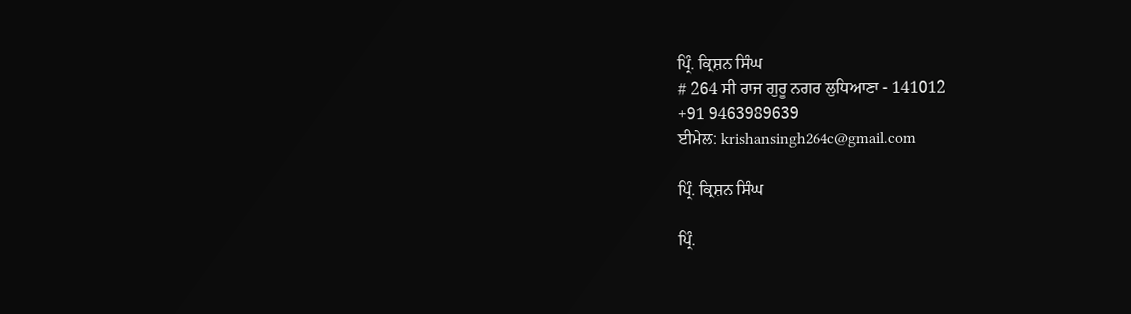ਪ੍ਰਿੰ. ਕ੍ਰਿਸ਼ਨ ਸਿੰਘ
# 264 ਸੀ ਰਾਜ ਗੁਰੂ ਨਗਰ ਲੁਧਿਆਣਾ - 141012
+91 9463989639
ਈਮੇਲ: krishansingh264c@gmail.com

ਪ੍ਰਿੰ. ਕ੍ਰਿਸ਼ਨ ਸਿੰਘ

ਪ੍ਰਿੰ.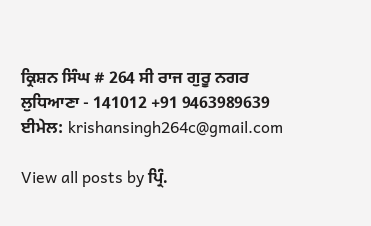ਕ੍ਰਿਸ਼ਨ ਸਿੰਘ # 264 ਸੀ ਰਾਜ ਗੁਰੂ ਨਗਰ ਲੁਧਿਆਣਾ - 141012 +91 9463989639 ਈਮੇਲ: krishansingh264c@gmail.com

View all posts by ਪ੍ਰਿੰ.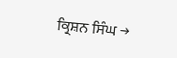ਕ੍ਰਿਸ਼ਨ ਸਿੰਘ →